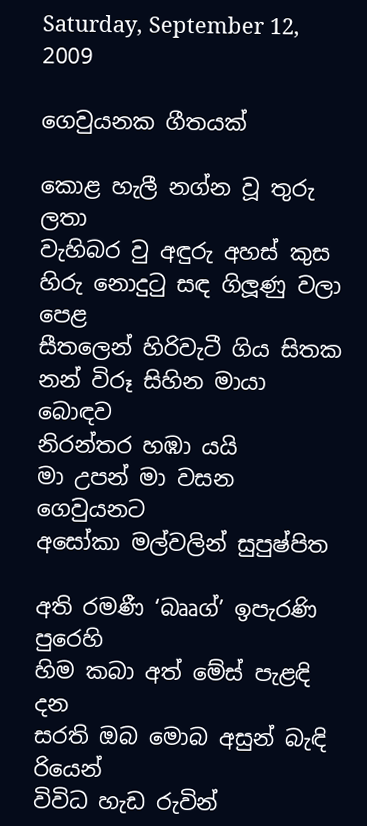Saturday, September 12, 2009

ගෙවුයනක ගීතයක්

කොළ හැලී නග්න වූ තුරු ලතා
වැහිබර වු අඳුරු අහස් කුස
හිරු නොදුටු සඳ ගිලූණු වලා පෙළ
සීතලෙන් හිරිවැටී ගිය සිතක
නන් විරූ සිහින මායා බොඳව
නිරන්තර හඹා යයි
මා උපන් මා වසන ගෙවුයනට
අසෝකා මල්වලින් සුපුෂ්පිත

අති රමණී ‘බෲග්’ ඉපැරණි පුරෙහි
හිම කබා අත් මේස් පැළඳි දන
සරති ඔබ මොබ අසුන් බැඳි රියෙන්
විවිධ හැඩ රුවින්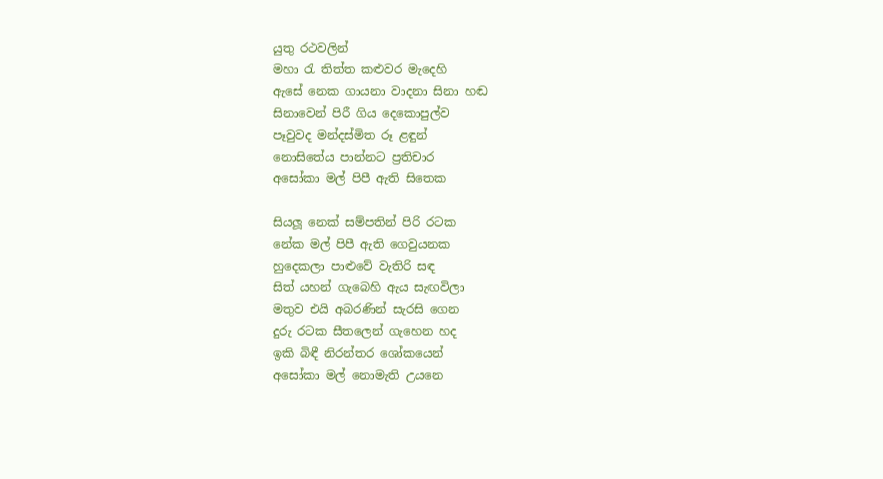යුතු රථවලින්
මහා රැ තිත්ත කළුවර මැදෙහි
ඇසේ නෙක ගායනා වාදනා සිනා හඬ
සිනාවෙන් පිරී ගිය දෙකොපුල්ව
පෑවුවද මන්දස්මිත රූ ළඳුන්
නොසිතේය පාන්නට ප්‍රතිචාර
අසෝකා මල් පිපී ඇති සිතෙක

සියලූ නෙක් සම්පතින් පිරි රටක
නේක මල් පිපී ඇති ගෙවුයනක
හුදෙකලා පාළුවේ වැතිරි සඳ
සිත් යහන් ගැබෙහි ඇය සැඟවිලා
මතුව එයි අබරණින් සැරසි ගෙන
දුරු රටක සීතලෙන් ගැහෙන හද
ඉකි බිඳී නිරන්තර ශෝකයෙන්
අසෝකා මල් නොමැති උයනෙ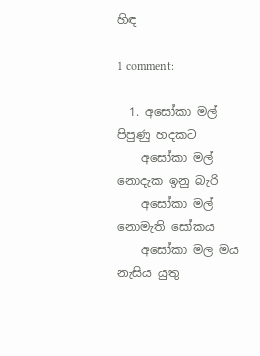හිඳ

1 comment:

  1. අසෝකා මල් පිපුණු හදකට
    අසෝකා මල් නොදැක ඉනු බැරි
    අසෝකා මල් නොමැති සෝකය
    අසෝකා මල මය නැසිය යුතු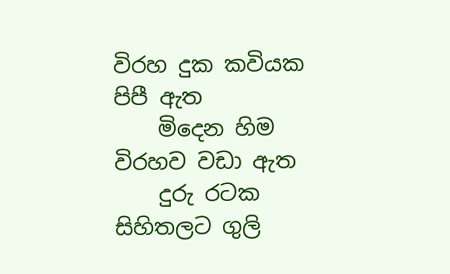විරහ දුක කවියක පිපී ඇත
    මිදෙන හිම විරහව වඩා ඇත
    දුරු රටක සිහිතලට ගුලි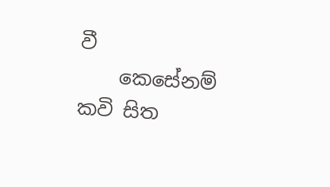වී
    කෙසේනම් කවි සිත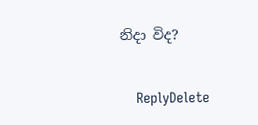නිදා විද?

    ReplyDelete